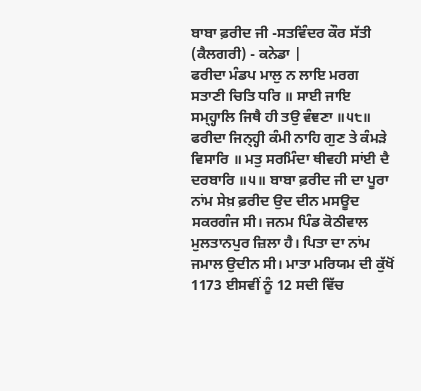ਬਾਬਾ ਫ਼ਰੀਦ ਜੀ -ਸਤਵਿੰਦਰ ਕੌਰ ਸੱਤੀ (ਕੈਲਗਰੀ) - ਕਨੇਡਾ |
ਫਰੀਦਾ ਮੰਡਪ ਮਾਲੁ ਨ ਲਾਇ ਮਰਗ ਸਤਾਣੀ ਚਿਤਿ ਧਰਿ ॥ ਸਾਈ ਜਾਇ ਸਮ੍ਹ੍ਹਾਲਿ ਜਿਥੈ ਹੀ ਤਉ ਵੰਞਣਾ ॥੫੮॥ ਫਰੀਦਾ ਜਿਨ੍ਹ੍ਹੀ ਕੰਮੀ ਨਾਹਿ ਗੁਣ ਤੇ ਕੰਮੜੇ ਵਿਸਾਰਿ ॥ ਮਤੁ ਸਰਮਿੰਦਾ ਥੀਵਹੀ ਸਾਂਈ ਦੈ ਦਰਬਾਰਿ ॥੫॥ ਬਾਬਾ ਫ਼ਰੀਦ ਜੀ ਦਾ ਪੂਰਾ ਨਾਂਮ ਸੇਖ਼ ਫ਼ਰੀਦ ਉਦ ਦੀਨ ਮਸਊਦ ਸਕਰਗੰਜ ਸੀ। ਜਨਮ ਪਿੰਡ ਕੋਠੀਵਾਲ ਮੁਲਤਾਨਪੁਰ ਜ਼ਿਲਾ ਹੈ। ਪਿਤਾ ਦਾ ਨਾਂਮ ਜਮਾਲ ਉਦੀਨ ਸੀ। ਮਾਤਾ ਮਰਿਯਮ ਦੀ ਕੁੱਖੋਂ 1173 ਈਸਵੀਂ ਨੂੰ 12 ਸਦੀ ਵਿੱਚ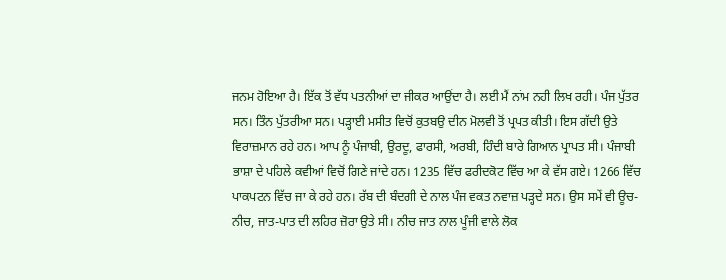ਜਨਮ ਹੋਇਆ ਹੈ। ਇੱਕ ਤੋਂ ਵੱਧ ਪਤਨੀਆਂ ਦਾ ਜੀਕਰ ਆਉਂਦਾ ਹੈ। ਲਈ ਮੈਂ ਨਾਂਮ ਨਹੀ ਲਿਖ ਰਹੀ। ਪੰਜ ਪੁੱਤਰ ਸਨ। ਤਿੰਨ ਪੁੱਤਰੀਆ ਸਨ। ਪੜ੍ਹਾਈ ਮਸੀਤ ਵਿਚੋਂ ਕੁਤਬਉ ਦੀਨ ਮੋਲਵੀ ਤੋਂ ਪ੍ਰਪਤ ਕੀਤੀ। ਇਸ ਗੱਦੀ ਉਤੇ ਵਿਰਾਜ਼ਮਾਨ ਰਹੇ ਹਨ। ਆਪ ਨੂੰ ਪੰਜਾਬੀ, ਉਰਦੂ, ਫਾਰਸੀ, ਅਰਬੀ, ਹਿੰਦੀ ਬਾਰੇ ਗਿਆਨ ਪ੍ਰਾਪਤ ਸੀ। ਪੰਜਾਬੀ ਭਾਸ਼ਾ ਦੇ ਪਹਿਲੇ ਕਵੀਆਂ ਵਿਚੋਂ ਗਿਣੇ ਜਾਂਦੇ ਹਨ। 1235 ਵਿੱਚ ਫਰੀਦਕੋਟ ਵਿੱਚ ਆ ਕੇ ਵੱਸ ਗਏ। 1266 ਵਿੱਚ ਪਾਕਪਟਨ ਵਿੱਚ ਜਾ ਕੇ ਰਹੇ ਹਨ। ਰੱਬ ਦੀ ਬੰਦਗੀ ਦੇ ਨਾਲ ਪੰਜ ਵਕਤ ਨਵਾਜ਼ ਪੜ੍ਹਦੇ ਸਨ। ਉਸ ਸਮੇਂ ਵੀ ਊਚ-ਨੀਚ, ਜਾਤ-ਪਾਤ ਦੀ ਲਹਿਰ ਜ਼ੋਰਾ ਉਤੇ ਸੀ। ਨੀਚ ਜਾਤ ਨਾਲ ਪੂੰਜੀ ਵਾਲੇ ਲੋਕ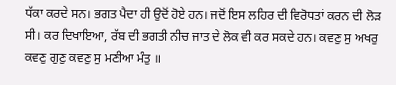ਧੱਕਾ ਕਰਦੇ ਸਨ। ਭਗਤ ਪੈਦਾ ਹੀ ਉਦੋਂ ਹੋਏ ਹਨ। ਜਦੋਂ ਇਸ ਲਹਿਰ ਦੀ ਵਿਰੋਧਤਾਂ ਕਰਨ ਦੀ ਲੋੜ ਸੀ। ਕਰ ਦਿਖਾਇਆ, ਰੱਬ ਦੀ ਭਗਤੀ ਨੀਚ ਜਾਤ ਦੇ ਲੋਕ ਵੀ ਕਰ ਸਕਦੇ ਹਨ। ਕਵਣੁ ਸੁ ਅਖਰੁ ਕਵਣੁ ਗੁਣੁ ਕਵਣੁ ਸੁ ਮਣੀਆ ਮੰਤੁ ॥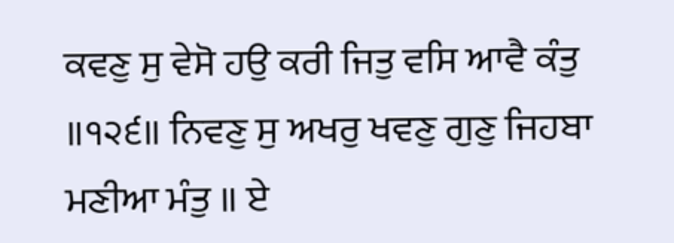ਕਵਣੁ ਸੁ ਵੇਸੋ ਹਉ ਕਰੀ ਜਿਤੁ ਵਸਿ ਆਵੈ ਕੰਤੁ ॥੧੨੬॥ ਨਿਵਣੁ ਸੁ ਅਖਰੁ ਖਵਣੁ ਗੁਣੁ ਜਿਹਬਾ ਮਣੀਆ ਮੰਤੁ ॥ ਏ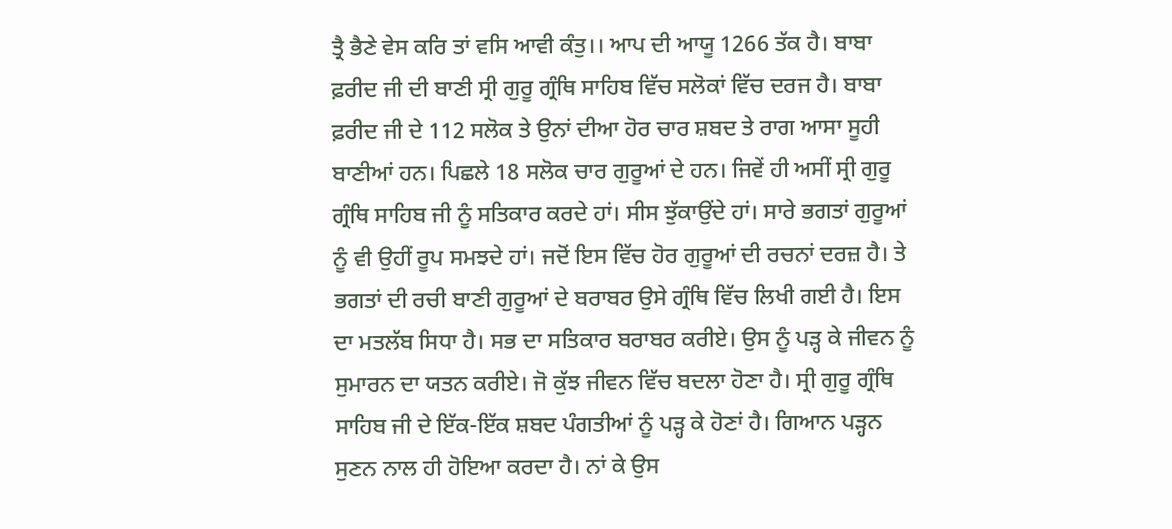ਤ੍ਰੈ ਭੈਣੇ ਵੇਸ ਕਰਿ ਤਾਂ ਵਸਿ ਆਵੀ ਕੰਤੁ।। ਆਪ ਦੀ ਆਯੂ 1266 ਤੱਕ ਹੈ। ਬਾਬਾ ਫ਼ਰੀਦ ਜੀ ਦੀ ਬਾਣੀ ਸ੍ਰੀ ਗੁਰੂ ਗ੍ਰੰਥਿ ਸਾਹਿਬ ਵਿੱਚ ਸਲੋਕਾਂ ਵਿੱਚ ਦਰਜ ਹੈ। ਬਾਬਾ ਫ਼ਰੀਦ ਜੀ ਦੇ 112 ਸਲੋਕ ਤੇ ਉਨਾਂ ਦੀਆ ਹੋਰ ਚਾਰ ਸ਼ਬਦ ਤੇ ਰਾਗ ਆਸਾ ਸੂਹੀ ਬਾਣੀਆਂ ਹਨ। ਪਿਛਲੇ 18 ਸਲੋਕ ਚਾਰ ਗੁਰੂਆਂ ਦੇ ਹਨ। ਜਿਵੇਂ ਹੀ ਅਸੀਂ ਸ੍ਰੀ ਗੁਰੂ ਗ੍ਰੰਥਿ ਸਾਹਿਬ ਜੀ ਨੂੰ ਸਤਿਕਾਰ ਕਰਦੇ ਹਾਂ। ਸੀਸ ਝੁੱਕਾਉਂਦੇ ਹਾਂ। ਸਾਰੇ ਭਗਤਾਂ ਗੁਰੂਆਂ ਨੂੰ ਵੀ ਉਹੀਂ ਰੂਪ ਸਮਝਦੇ ਹਾਂ। ਜਦੋਂ ਇਸ ਵਿੱਚ ਹੋਰ ਗੁਰੂਆਂ ਦੀ ਰਚਨਾਂ ਦਰਜ਼ ਹੈ। ਤੇ ਭਗਤਾਂ ਦੀ ਰਚੀ ਬਾਣੀ ਗੁਰੂਆਂ ਦੇ ਬਰਾਬਰ ਉਸੇ ਗ੍ਰੰਥਿ ਵਿੱਚ ਲਿਖੀ ਗਈ ਹੈ। ਇਸ ਦਾ ਮਤਲੱਬ ਸਿਧਾ ਹੈ। ਸਭ ਦਾ ਸਤਿਕਾਰ ਬਰਾਬਰ ਕਰੀਏ। ਉਸ ਨੂੰ ਪੜ੍ਹ ਕੇ ਜੀਵਨ ਨੂੰ ਸੁਮਾਰਨ ਦਾ ਯਤਨ ਕਰੀਏ। ਜੋ ਕੁੱਝ ਜੀਵਨ ਵਿੱਚ ਬਦਲਾ ਹੋਣਾ ਹੈ। ਸ੍ਰੀ ਗੁਰੂ ਗ੍ਰੰਥਿ ਸਾਹਿਬ ਜੀ ਦੇ ਇੱਕ-ਇੱਕ ਸ਼ਬਦ ਪੰਗਤੀਆਂ ਨੂੰ ਪੜ੍ਹ ਕੇ ਹੋਣਾਂ ਹੈ। ਗਿਆਨ ਪੜ੍ਹਨ ਸੁਣਨ ਨਾਲ ਹੀ ਹੋਇਆ ਕਰਦਾ ਹੈ। ਨਾਂ ਕੇ ਉਸ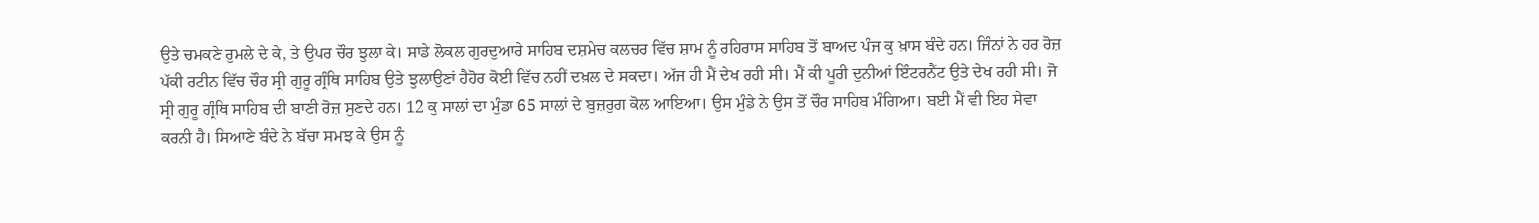ਉਤੇ ਚਮਕਣੇ ਰੁਮਲੇ ਦੇ ਕੇ, ਤੇ ਉਪਰ ਚੌਰ ਝੁਲਾ ਕੇ। ਸਾਡੇ ਲੋਕਲ ਗੁਰਦੁਆਰੇ ਸਾਹਿਬ ਦਸ਼ਮੇਚ ਕਲਚਰ ਵਿੱਚ ਸ਼ਾਮ ਨੂੰ ਰਹਿਰਾਸ ਸਾਹਿਬ ਤੋਂ ਬਾਅਦ ਪੰਜ ਕੁ ਖ਼ਾਸ ਬੰਦੇ ਹਨ। ਜਿੰਨਾਂ ਨੇ ਹਰ ਰੋਜ਼ ਪੱਕੀ ਰਟੀਨ ਵਿੱਚ ਚੌਰ ਸ੍ਰੀ ਗੁਰੂ ਗ੍ਰੰਥਿ ਸਾਹਿਬ ਉਤੇ ਝੁਲਾਉਣਾਂ ਹੈਹੋਰ ਕੋਈ ਵਿੱਚ ਨਹੀਂ ਦਖ਼ਲ ਦੇ ਸਕਦਾ। ਅੱਜ ਹੀ ਮੈਂ ਦੇਖ ਰਹੀ ਸੀ। ਮੈਂ ਕੀ ਪੂਰੀ ਦੁਨੀਆਂ ਇੰਟਰਨੈਂਟ ਉਤੇ ਦੇਖ ਰਹੀ ਸੀ। ਜੋ ਸ੍ਰੀ ਗੁਰੂ ਗ੍ਰੰਥਿ ਸਾਹਿਬ ਦੀ ਬਾਣੀ ਰੋਜ਼ ਸੁਣਦੇ ਹਨ। 12 ਕੁ ਸਾਲਾਂ ਦਾ ਮੁੰਡਾ 65 ਸਾਲਾਂ ਦੇ ਬੁਜ਼ਰੁਗ ਕੋਲ ਆਇਆ। ਉਸ ਮੁੰਡੇ ਨੇ ਉਸ ਤੋਂ ਚੌਰ ਸਾਹਿਬ ਮੰਗਿਆ। ਬਈ ਮੈਂ ਵੀ ਇਹ ਸੇਵਾ ਕਰਨੀ ਹੈ। ਸਿਆਣੇ ਬੰਦੇ ਨੇ ਬੱਚਾ ਸਮਝ ਕੇ ਉਸ ਨੂੰ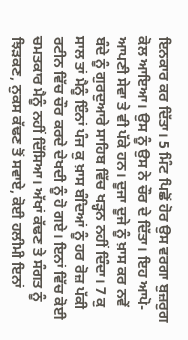ਇਨਕਾਰ ਕਰ ਦਿੱਤਾ। 5 ਮਿੰਟ ਪਿਛੋਂ ਹੋਰ ਉਸ ਵਰਗਾ ਬੁਜ਼ਰੁਗ ਕੋਲ ਆਇਆ। ਉਸ ਨੂੰ ਉਸ ਨੇ ਚੌਰ ਦੇ ਦਿੱਤਾ। ਇਹ ਆਪੋ-ਆਪਣੀ ਸੇਵਾ ਤੇ ਵੀ ਪੱਕੇ ਹਨ। ਦੂਜਾ ਦੂਜੇ ਨੂੰ ਖ਼ਾਸ ਕਰ ਨਵੇਂ ਬੰਦੇ ਨੂੰ ਗੁਰਦੁਆਰੇ ਸਾਹਿਬ ਵਿੱਚ ਖੜ੍ਹਨ ਨਹੀਂ ਦਿੰਦਾ। 7 ਕੁ ਸਾਲ ਤਾਂ ਮੈਨੂੰ ਇੰਨਾਂ ਪੰਜ ਕੁ ਖ਼ਾਸ ਬੰਦਿਆਂ ਨੂੰ ਹਰ ਰੋਜ਼ ਪੱਕੀ ਰਟੀਨ ਵਿੱਚ ਚੌਰ ਕਰਦੇ ਦੇਖਦੀ ਨੂੰ ਹੋ ਗਏ। ਇਨਾਂ ਵਿੱਚ ਕੋਈ ਚਮਤਕਾਰ ਮੈਨੂੰ ਨਹੀਂ ਦਿੱਸਿਆ। ਅੱਖਾਂ ਕੱਢਣ ਤੇ ਸੰਗਤ ਨੂੰ ਝਿੜਕਣ, ਨੁਕਸ ਕੱਢਣ ਤੋਂ ਸਵਾਏ, ਕੋਈ ਹਲੀਮੀ ਇਨਾਂ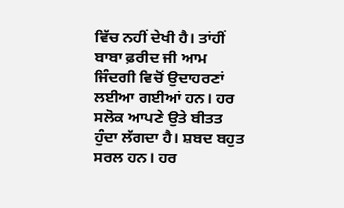ਵਿੱਚ ਨਹੀਂ ਦੇਖੀ ਹੈ। ਤਾਂਹੀਂ ਬਾਬਾ ਫ਼ਰੀਦ ਜੀ ਆਮ ਜਿੰਦਗੀ ਵਿਚੋਂ ਉਦਾਹਰਣਾਂ ਲਈਆ ਗਈਆਂ ਹਨ। ਹਰ ਸਲੋਕ ਆਪਣੇ ਉਤੇ ਬੀਤਤ ਹੁੰਦਾ ਲੱਗਦਾ ਹੈ। ਸ਼ਬਦ ਬਹੁਤ ਸਰਲ ਹਨ। ਹਰ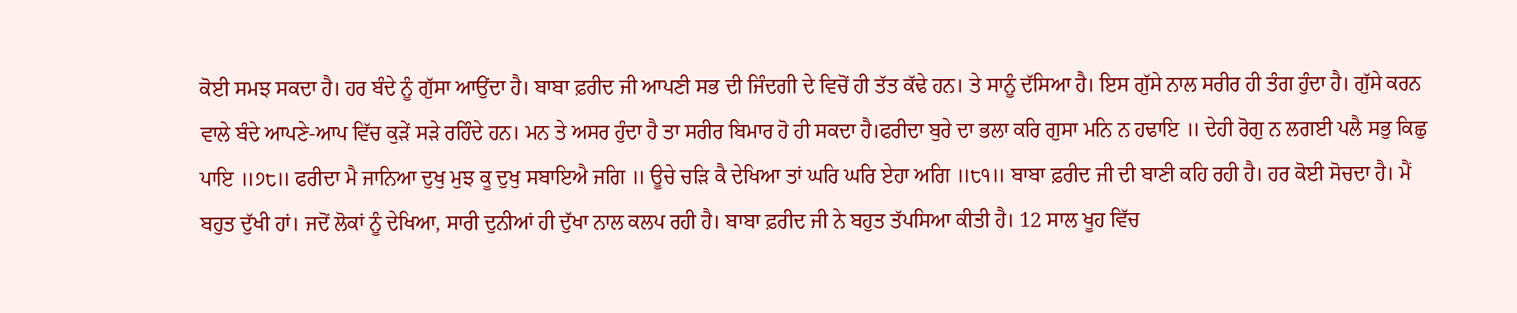ਕੋਈ ਸਮਝ ਸਕਦਾ ਹੈ। ਹਰ ਬੰਦੇ ਨੂੰ ਗੁੱਸਾ ਆਉਂਦਾ ਹੈ। ਬਾਬਾ ਫ਼ਰੀਦ ਜੀ ਆਪਣੀ ਸਭ ਦੀ ਜਿੰਦਗੀ ਦੇ ਵਿਚੋਂ ਹੀ ਤੱਤ ਕੱਢੇ ਹਨ। ਤੇ ਸਾਨੂੰ ਦੱਸਿਆ ਹੈ। ਇਸ ਗੁੱਸੇ ਨਾਲ ਸਰੀਰ ਹੀ ਤੰਗ ਹੁੰਦਾ ਹੈ। ਗੁੱਸੇ ਕਰਨ ਵਾਲੇ ਬੰਦੇ ਆਪਣੇ-ਆਪ ਵਿੱਚ ਕੁੜੇਂ ਸੜੇ ਰਹਿੰਦੇ ਹਨ। ਮਨ ਤੇ ਅਸਰ ਹੁੰਦਾ ਹੈ ਤਾ ਸਰੀਰ ਬਿਮਾਰ ਹੋ ਹੀ ਸਕਦਾ ਹੈ।ਫਰੀਦਾ ਬੁਰੇ ਦਾ ਭਲਾ ਕਰਿ ਗੁਸਾ ਮਨਿ ਨ ਹਢਾਇ ॥ ਦੇਹੀ ਰੋਗੁ ਨ ਲਗਈ ਪਲੈ ਸਭੁ ਕਿਛੁ ਪਾਇ ॥੭੮॥ ਫਰੀਦਾ ਮੈ ਜਾਨਿਆ ਦੁਖੁ ਮੁਝ ਕੂ ਦੁਖੁ ਸਬਾਇਐ ਜਗਿ ॥ ਊਚੇ ਚੜਿ ਕੈ ਦੇਖਿਆ ਤਾਂ ਘਰਿ ਘਰਿ ਏਹਾ ਅਗਿ ॥੮੧॥ ਬਾਬਾ ਫ਼ਰੀਦ ਜੀ ਦੀ ਬਾਣੀ ਕਹਿ ਰਹੀ ਹੈ। ਹਰ ਕੋਈ ਸੋਚਦਾ ਹੈ। ਮੈਂ ਬਹੁਤ ਦੁੱਖੀ ਹਾਂ। ਜਦੋਂ ਲੋਕਾਂ ਨੂੰ ਦੇਖਿਆ, ਸਾਰੀ ਦੁਨੀਆਂ ਹੀ ਦੁੱਖਾ ਨਾਲ ਕਲਪ ਰਹੀ ਹੈ। ਬਾਬਾ ਫ਼ਰੀਦ ਜੀ ਨੇ ਬਹੁਤ ਤੱਪਸਿਆ ਕੀਤੀ ਹੈ। 12 ਸਾਲ ਖੂਹ ਵਿੱਚ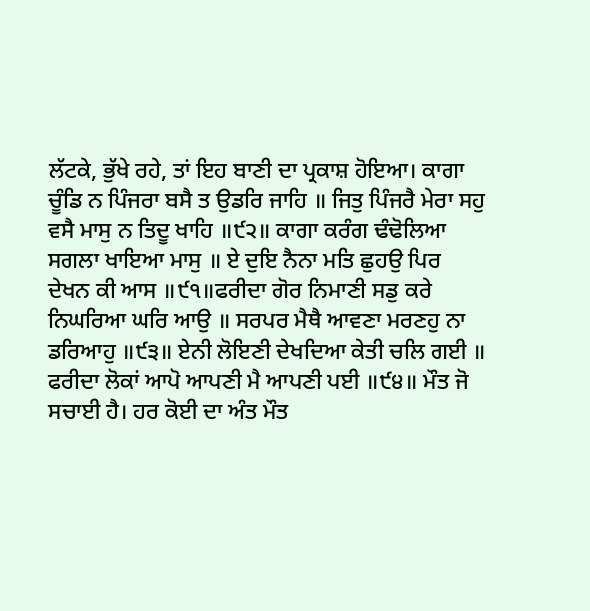ਲੱਟਕੇ, ਭੁੱਖੇ ਰਹੇ, ਤਾਂ ਇਹ ਬਾਣੀ ਦਾ ਪ੍ਰਕਾਸ਼ ਹੋਇਆ। ਕਾਗਾ ਚੂੰਡਿ ਨ ਪਿੰਜਰਾ ਬਸੈ ਤ ਉਡਰਿ ਜਾਹਿ ॥ ਜਿਤੁ ਪਿੰਜਰੈ ਮੇਰਾ ਸਹੁ ਵਸੈ ਮਾਸੁ ਨ ਤਿਦੂ ਖਾਹਿ ॥੯੨॥ ਕਾਗਾ ਕਰੰਗ ਢੰਢੋਲਿਆ ਸਗਲਾ ਖਾਇਆ ਮਾਸੁ ॥ ਏ ਦੁਇ ਨੈਨਾ ਮਤਿ ਛੁਹਉ ਪਿਰ ਦੇਖਨ ਕੀ ਆਸ ॥੯੧॥ਫਰੀਦਾ ਗੋਰ ਨਿਮਾਣੀ ਸਡੁ ਕਰੇ ਨਿਘਰਿਆ ਘਰਿ ਆਉ ॥ ਸਰਪਰ ਮੈਥੈ ਆਵਣਾ ਮਰਣਹੁ ਨਾ ਡਰਿਆਹੁ ॥੯੩॥ ਏਨੀ ਲੋਇਣੀ ਦੇਖਦਿਆ ਕੇਤੀ ਚਲਿ ਗਈ ॥ ਫਰੀਦਾ ਲੋਕਾਂ ਆਪੋ ਆਪਣੀ ਮੈ ਆਪਣੀ ਪਈ ॥੯੪॥ ਮੌਤ ਜੋ ਸਚਾਈ ਹੈ। ਹਰ ਕੋਈ ਦਾ ਅੰਤ ਮੌਤ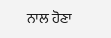ਨਾਲ ਹੋਣਾ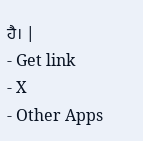ਹੈ। |
- Get link
- X
- Other Apps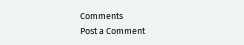Comments
Post a Comment